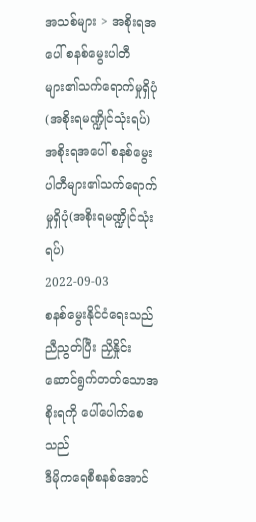အသစ်များ > အစိုးရအပေါ် စနစ်မွေးပါတီများ၏သက်ရောက်မှုရှိပုံ(အစိုးရမဏ္ဍိုင်သုံးရပ်)
အစိုးရအပေါ် စနစ်မွေးပါတီများ၏သက်ရောက်မှုရှိပုံ(အစိုးရမဏ္ဍိုင်သုံးရပ်)
2022-09-03
စနစ်မွေးနိုင်ငံရေးသည် ညီညွတ်ပြီး ညှိနှိုင်းဆောင်ရွက်တတ်သောအစိုးရကို ပေါ်ပေါက်စေသည်
ဒီမိုကရေစီစနစ်အောင်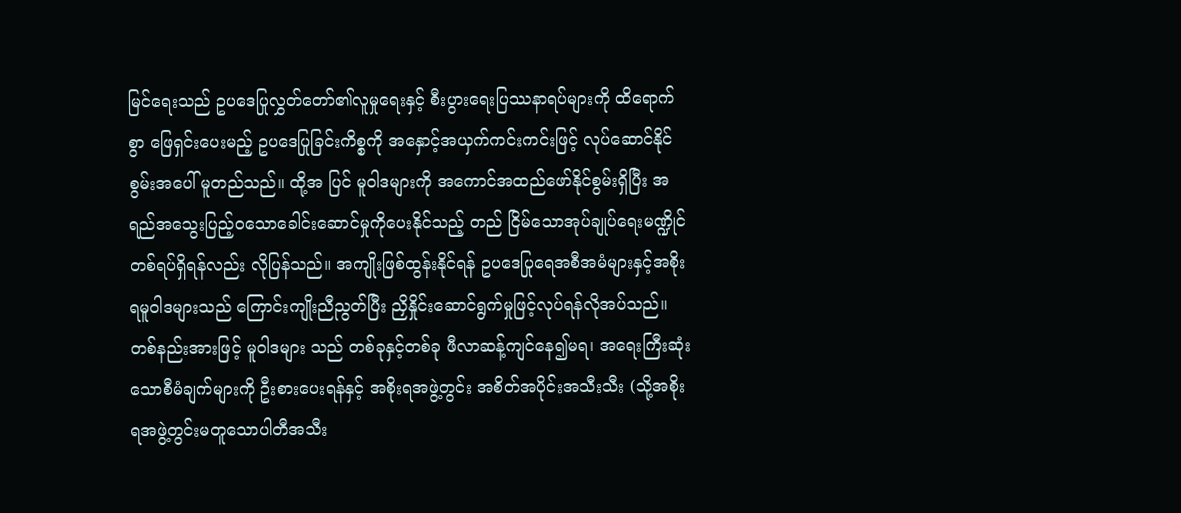မြင်ရေးသည် ဥပဒေပြုလွှတ်တော်၏လူမှုရေးနှင့် စီးပွားရေးပြဿနာရပ်များကို ထိရောက်စွာ ဖြေရှင်းပေးမည့် ဥပဒေပြုခြင်းကိစ္စကို အနှောင့်အယှက်ကင်းကင်းဖြင့် လုပ်ဆောင်နိုင်စွမ်းအပေါ် မူတည်သည်။ ထို့အ ပြင် မူဝါဒများကို အကောင်အထည်ဖော်နိုင်စွမ်းရှိပြီး အရည်အသွေးပြည့်၀သောခေါင်းဆောင်မှုကိုပေးနိုင်သည့် တည် ငြိမ်သောအုပ်ချုပ်ရေးမဏ္ဍိုင်တစ်ရပ်ရှိရန်လည်း လိုပြန်သည်။ အကျိုးဖြစ်ထွန်းနိုင်ရန် ဥပဒေပြုရေအစီအမံများနှင့်အစိုး ရမူဝါဒများသည် ကြောင်းကျိုးညီညွတ်ပြီး ညှိနှိုင်းဆောင်ရွက်မှုဖြင့်လုပ်ရန်လိုအပ်သည်။ တစ်နည်းအားဖြင့် မူဝါဒများ သည် တစ်ခုနှင့်တစ်ခု ဖီလာဆန့်ကျင်နေ၍မရ၊ အရေးကြီးဆုံးသောစီမံချက်များကို ဦးစားပေးရန်နှင့် အစိုးရအဖွဲ့တွင်း အစိတ်အပိုင်းအသီးသီး (သို့အစိုးရအဖွဲ့တွင်းမတူသောပါတီအသီး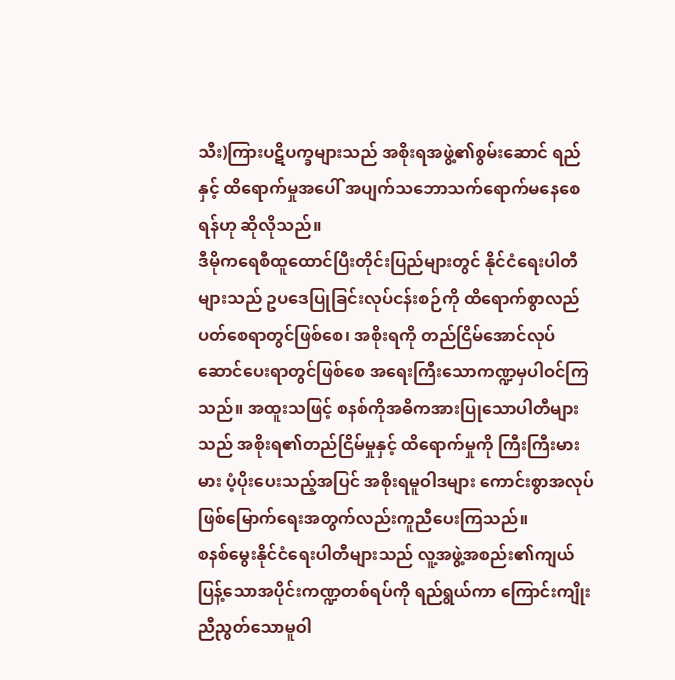သီး)ကြားပဋိပက္ခများသည် အစိုးရအဖွဲ့၏စွမ်းဆောင် ရည်နှင့် ထိရောက်မှုအပေါ် အပျက်သဘောသက်ရောက်မနေစေရန်ဟု ဆိုလိုသည်။
ဒီမိုကရေစီထူထောင်ပြီးတိုင်းပြည်များတွင် နိုင်ငံရေးပါတီများသည် ဥပဒေပြုခြင်းလုပ်ငန်းစဉ်ကို ထိရောက်စွာလည် ပတ်စေရာတွင်ဖြစ်စေ၊ အစိုးရကို တည်ငြိမ်အောင်လုပ်ဆောင်ပေးရာတွင်ဖြစ်စေ အရေးကြီးသောကဏ္ဍမှပါဝင်ကြ သည်။ အထူးသဖြင့် စနစ်ကိုအဓိကအားပြုသောပါတီများသည် အစိုးရ၏တည်ငြိမ်မှုနှင့် ထိရောက်မှုကို ကြီးကြီးမားမား ပံ့ပိုးပေးသည့်အပြင် အစိုးရမူဝါဒများ ကောင်းစွာအလုပ်ဖြစ်မြောက်ရေးအတွက်လည်းကူညီပေးကြသည်။
စနစ်မွေးနိုင်ငံရေးပါတီများသည် လူ့အဖွဲ့အစည်း၏ကျယ်ပြန့်သောအပိုင်းကဏ္ဍတစ်ရပ်ကို ရည်ရွယ်ကာ ကြောင်းကျိုး ညီညွတ်သောမူဝါ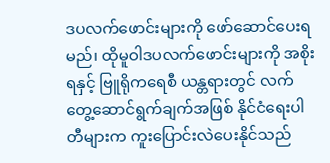ဒပလက်ဖောင်းများကို ဖော်ဆောင်ပေးရမည်၊ ထိုမူဝါဒပလက်ဖောင်းများကို အစိုးရနှင့် ဗြူရိုကရေစီ ယန္တရားတွင် လက်တွေ့ဆောင်ရွက်ချက်အဖြစ် နိုင်ငံရေးပါတီများက ကူးပြောင်းလဲပေးနိုင်သည်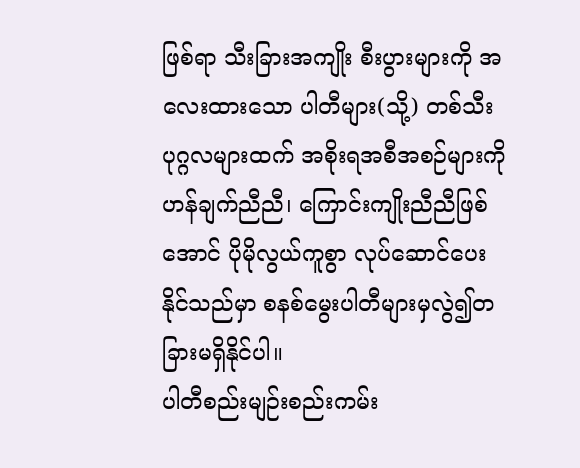ဖြစ်ရာ သီးခြားအကျိုး စီးပွားများကို အလေးထားသော ပါတီများ(သို့) တစ်သီးပုဂ္ဂလများထက် အစိုးရအစီအစဉ်များကို ဟန်ချက်ညီညီ၊ ကြောင်းကျိုးညီညီဖြစ်အောင် ပိုမိုလွယ်ကူစွာ လုပ်ဆောင်ပေးနိုင်သည်မှာ စနစ်မွေးပါတီများမှလွဲ၍တခြားမရှိနိုင်ပါ။
ပါတီစည်းမျဉ်းစည်းကမ်း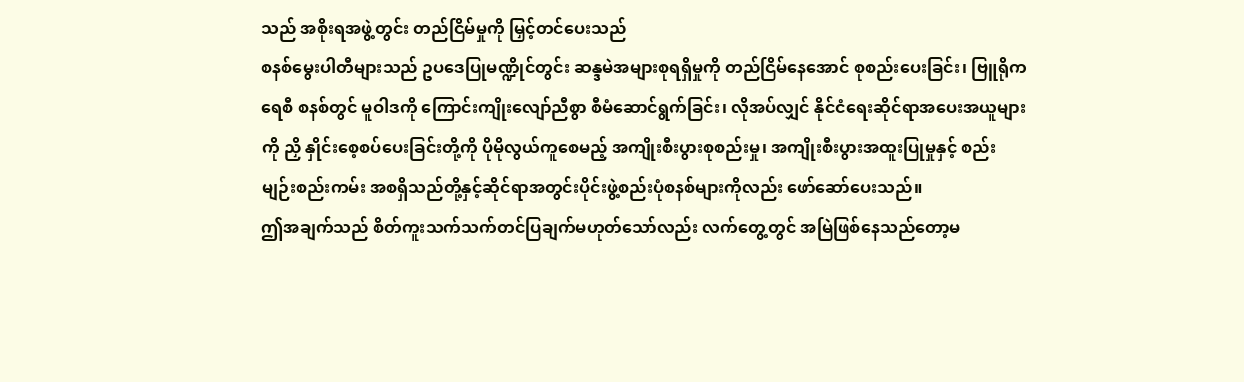သည် အစိုးရအဖွဲ့တွင်း တည်ငြိမ်မှုကို မြှင့်တင်ပေးသည်
စနစ်မွေးပါတီများသည် ဥပဒေပြုမဏ္ဍိုင်တွင်း ဆန္ဒမဲအများစုရရှိမှုကို တည်ငြိမ်နေအောင် စုစည်းပေးခြင်း၊ ဗြူရိုကရေစီ စနစ်တွင် မူဝါဒကို ကြောင်းကျိုးလျော်ညီစွာ စီမံဆောင်ရွက်ခြင်း၊ လိုအပ်လျှင် နိုင်ငံရေးဆိုင်ရာအပေးအယူများကို ညှိ နှိုင်းစေ့စပ်ပေးခြင်းတို့ကို ပိုမိုလွယ်ကူစေမည့် အကျိုးစီးပွားစုစည်းမှု၊ အကျိုးစီးပွားအထူးပြုမှုနှင့် စည်းမျဉ်းစည်းကမ်း အစရှိသည်တို့နှင့်ဆိုင်ရာအတွင်းပိုင်းဖွဲ့စည်းပုံစနစ်များကိုလည်း ဖော်ဆော်ပေးသည်။
ဤအချက်သည် စိတ်ကူးသက်သက်တင်ပြချက်မဟုတ်သော်လည်း လက်တွေ့တွင် အမြဲဖြစ်နေသည်တော့မ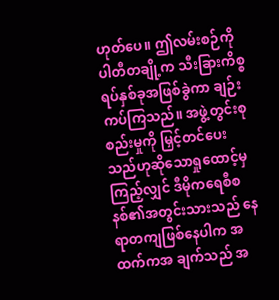ဟုတ်ပေ။ ဤလမ်းစဉ်ကို ပါတီတချို့က သီးခြားကိစ္စရပ်နှစ်ခုအဖြစ်ခွဲကာ ချဉ်းကပ်ကြသည်။ အဖွဲ့တွင်းစုစည်းမှုကို မြှင့်တင်ပေး သည်ဟုဆိုသောရှုထောင့်မှကြည့်လျှင် ဒီမိုကရေစီစနစ်၏အတွင်းသားသည် နေရာတကျဖြစ်နေပါက အထက်ကအ ချက်သည် အ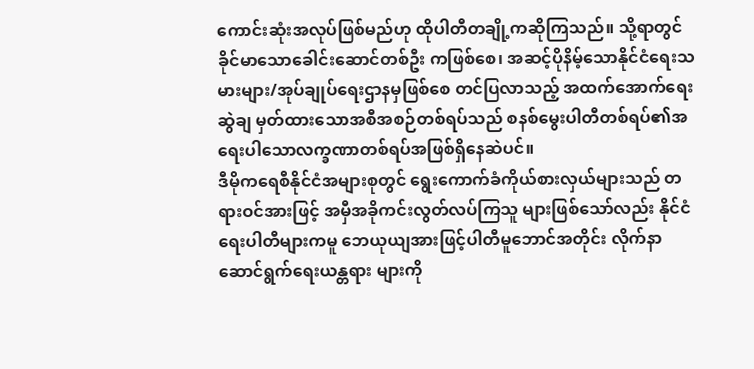ကောင်းဆုံးအလုပ်ဖြစ်မည်ဟု ထိုပါတီတချို့ကဆိုကြသည်။ သို့ရာတွင် ခိုင်မာသောခေါင်းဆောင်တစ်ဦး ကဖြစ်စေ၊ အဆင့်ပိုနိမ့်သောနိုင်ငံရေးသမားများ/အုပ်ချုပ်ရေးဌာနမှဖြစ်စေ တင်ပြလာသည့် အထက်အောက်ရေးဆွဲချ မှတ်ထားသောအစီအစဉ်တစ်ရပ်သည် စနစ်မွေးပါတီတစ်ရပ်၏အရေးပါသောလက္ခဏာတစ်ရပ်အဖြစ်ရှိနေဆဲပင်။
ဒီမိုကရေစီနိုင်ငံအများစုတွင် ရွေးကောက်ခံကိုယ်စားလှယ်များသည် တရားဝင်အားဖြင့် အမှီအခိုကင်းလွတ်လပ်ကြသူ များဖြစ်သော်လည်း နိုင်ငံရေးပါတီများကမူ ဘေယုယျအားဖြင့်ပါတီမူဘောင်အတိုင်း လိုက်နာဆောင်ရွက်ရေးယန္တရား များကို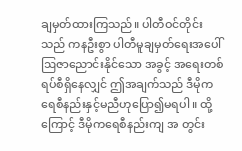ချမှတ်ထားကြသည်။ ပါတီဝင်တိုင်းသည် ကနဦးစွာ ပါတီမူချမှတ်ရေးအပေါ် ဩဇာညောင်းနိုင်သော အခွင့် အရေးတစ်ရပ်စီရှိနေလျှင် ဤအချက်သည် ဒီမိုကရေစီနည်းနှင့်မညီဟုပြော၍မရပါ။ ထို့ကြောင့် ဒီမိုကရေစီနည်းကျ အ တွင်း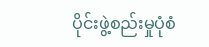ပိုင်းဖွဲ့စည်းမှုပုံစံ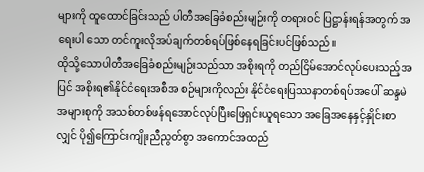များကို ထူထောင်ခြင်းသည် ပါတီအခြေခံစည်းမျဉ်းကို တရားဝင် ပြဋ္ဌာန်းရန်အတွက် အရေးပါ သော တင်ကူးလိုအပ်ချက်တစ်ရပ်ဖြစ်နေရခြင်းပင်ဖြစ်သည်။
ထိုသို့သောပါတီအခြေခံစည်းမျဉ်းသည်သာ အစိုးရကို တည်ငြိမ်အောင်လုပ်ပေးသည့်အပြင် အစိုးရ၏နိုင်ငံရေးအစီအ စဉ်များကိုလည်း နိုင်ငံရေးပြဿနာတစ်ရပ်အပေါ် ဆန္ဒမဲအများစုကို အသစ်တစ်ဖန်ရအောင်လုပ်ပြီးဖြေရှင်းယူရသော အခြေအနေနှင့်နှိုင်းစာလျှင် ပို၍ကြောင်းကျိုးညီညွတ်စွာ အကောင်အထည်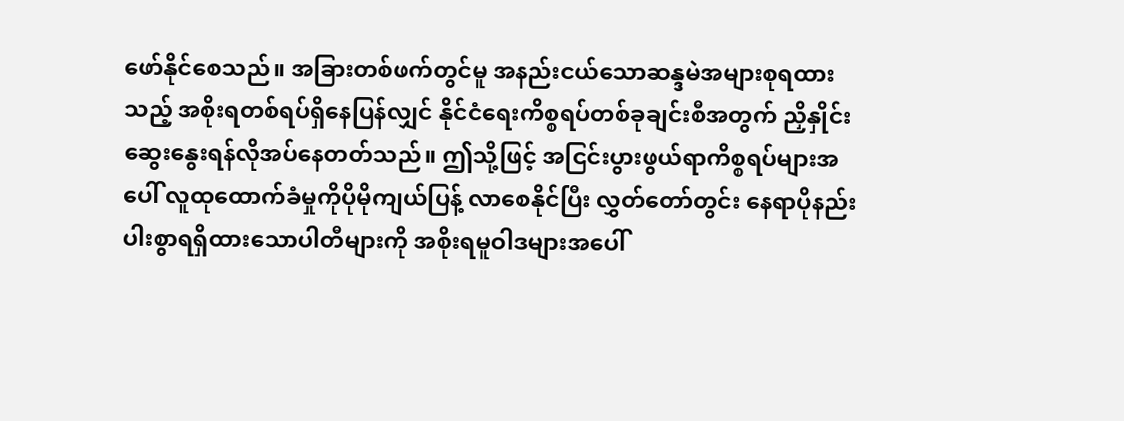ဖော်နိုင်စေသည်။ အခြားတစ်ဖက်တွင်မူ အနည်းငယ်သောဆန္ဒမဲအများစုရထားသည့် အစိုးရတစ်ရပ်ရှိနေပြန်လျှင် နိုင်ငံရေးကိစ္စရပ်တစ်ခုချင်းစီအတွက် ညှိနှိုင်း ဆွေးနွေးရန်လိုအပ်နေတတ်သည်။ ဤသို့ဖြင့် အငြင်းပွားဖွယ်ရာကိစ္စရပ်များအပေါ် လူထုထောက်ခံမှုကိုပိုမိုကျယ်ပြန့် လာစေနိုင်ပြီး လွှတ်တော်တွင်း နေရာပိုနည်းပါးစွာရရှိထားသောပါတီများကို အစိုးရမူဝါဒများအပေါ်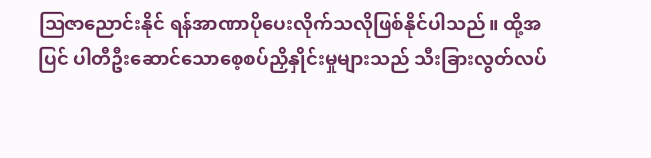ဩဇာညောင်းနိုင် ရန်အာဏာပိုပေးလိုက်သလိုဖြစ်နိုင်ပါသည်။ ထို့အပြင် ပါတီဦးဆောင်သောစေ့စပ်ညှိနှိုင်းမှုများသည် သီးခြားလွတ်လပ်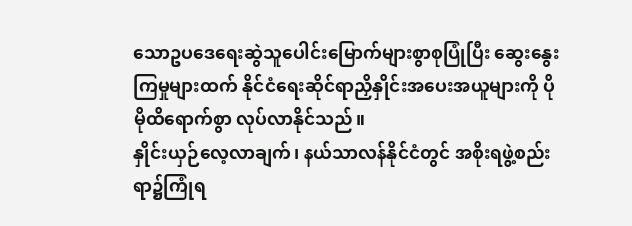သောဥပဒေရေးဆွဲသူပေါင်းမြောက်များစွာစုပြုံပြီး ဆွေးနွေးကြမှုများထက် နိုင်ငံရေးဆိုင်ရာညှိနှိုင်းအပေးအယူများကို ပိုမိုထိရောက်စွာ လုပ်လာနိုင်သည်။
နှိုင်းယှဉ်လေ့လာချက်၊ နယ်သာလန်နိုင်ငံတွင် အစိုးရဖွဲ့စည်းရာ၌ကြုံရ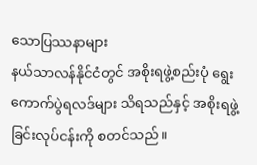သောပြဿနာများ
နယ်သာလန်နိုင်ငံတွင် အစိုးရဖွဲ့စည်းပုံ ရွေးကောက်ပွဲရလဒ်များ သိရသည်နှင့် အစိုးရဖွဲ့ခြင်းလုပ်ငန်းကို စတင်သည်။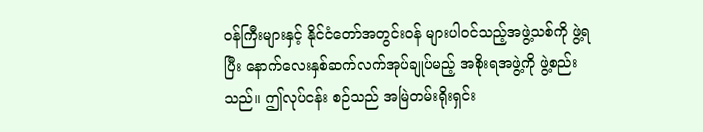ဝန်ကြီးများနှင့် နိုင်ငံတော်အတွင်းဝန် များပါဝင်သည့်အဖွဲ့သစ်ကို ဖွဲ့ရပြီး နောက်လေးနှစ်ဆက်လက်အုပ်ချုပ်မည့် အစိုးရအဖွဲ့ကို ဖွဲ့စည်းသည်။ ဤလုပ်ငန်း စဉ်သည် အမြဲတမ်းရိုးရှင်း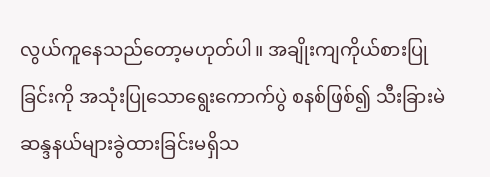လွယ်ကူနေသည်တော့မဟုတ်ပါ။ အချိုးကျကိုယ်စားပြုခြင်းကို အသုံးပြုသောရွေးကောက်ပွဲ စနစ်ဖြစ်၍ သီးခြားမဲဆန္ဒနယ်များခွဲထားခြင်းမရှိသ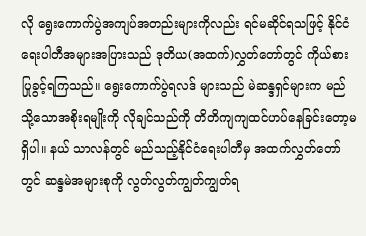လို ရွေးကောက်ပွဲအကျပ်အတည်းများကိုလည်း ရင်မဆိုင်ရသဖြင့် နိုင်ငံရေးပါတီအများအပြားသည် ဒုတိယ(အထက်)လွှတ်တော်တွင် ကိုယ်စားပြုခွင့်ရကြသည်။ ရွေးကောက်ပွဲရလဒ် များသည် မဲဆန္ဒရှင်များက မည်သို့သောအစိုးရမျိုးကို လိုချင်သည်ကို တိတိကျကျထင်ဟပ်နေခြင်းတော့မရှိပါ။ နယ် သာလန်တွင် မည်သည့်နိုင်ငံရေးပါတီမှ အထက်လွှတ်တော်တွင် ဆန္ဒမဲအများစုကို လွတ်လွတ်ကျွတ်ကျွတ်ရ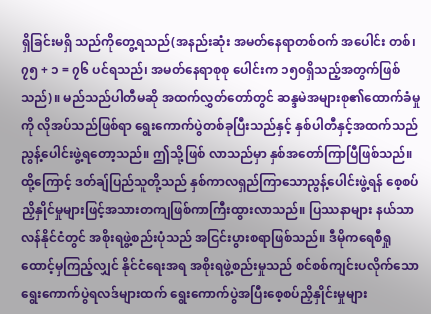ရှိခြင်းမရှိ သည်ကိုတွေ့ရသည်(အနည်းဆုံး အမတ်နေရာတစ်ဝက် အပေါင်း တစ်၊ ၇၅ + ၁ = ၇၆ ပင်ရသည်၊ အမတ်နေရာစုစု ပေါင်းက ၁၅၀ရှိသည့်အတွက်ဖြစ်သည်)။ မည်သည်ပါတီမဆို အထက်လွှတ်တော်တွင် ဆန္ဒမဲအများစု၏ထောက်ခံမှုကို လိုအပ်သည်ဖြစ်ရာ ရွေးကောက်ပွဲတစ်ခုပြီးသည်နှင့် နှစ်ပါတီနှင့်အထက်သည် ညွန့်ပေါင်းဖွဲ့ရတော့သည်။ ဤသို့ဖြစ် လာသည်မှာ နှစ်အတော်ကြာပြီဖြစ်သည်။ ထို့ကြောင့် ဒတ်ချ်ပြည်သူတို့သည် နှစ်ကာလရှည်ကြာသောညွန့်ပေါင်းဖွဲ့ရန် စေ့စပ်ညှိနှိုင်မှုများဖြင့်အသားတကျဖြစ်ကာကြီးထွားလာသည်။ ပြဿနာများ နယ်သာလန်နိုင်ငံတွင် အစိုးရဖွဲ့စည်းပုံသည် အငြင်းပွားစရာဖြစ်သည်။ ဒီမိုကရေစီရှုထောင့်မှကြည့်လျှင် နိုင်ငံရေးအရ အစိုးရဖွဲ့စည်းမှုသည် စင်စစ်ကျင်းပလိုက်သောရွေးကောက်ပွဲရလဒ်များထက် ရွေးကောက်ပွဲအပြီးစေ့စပ်ညှိနှိုင်းမှုများ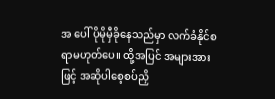အ ပေါ် ပိုမိုမှီခိုနေသည်မှာ လက်ခံနိုင်စရာမဟုတ်ပေ။ ထို့အပြင် အများအားဖြင့် အဆိုပါစေ့စပ်ညှိ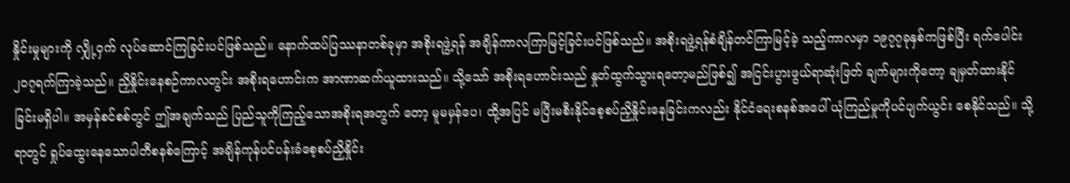နှိုင်းမှုများကို လျှို့ဝှက် လုပ်ဆောင်ကြခြင်းပင်ဖြစ်သည်။ နောက်ထပ်ပြဿနာတစ်ခုမှာ အစိုးရဖွဲ့ရန် အချိန်ကာလကြာမြင့်ခြင်းပင်ဖြစ်သည်။ အစိုးရဖွဲ့ရန်စံချိန်တင်ကြာမြင့်ခဲ့ သည့်ကာလမှာ ၁၉၇၇ခုနှစ်ကဖြစ်ပြီး ရက်ပေါင်း ၂၀၇ရက်ကြာခဲ့သည်။ ညှိနှိုင်းနေစဉ်ကာလတွင်း အစိုးရဟောင်းက အာဏာဆက်ယူထားသည်။ သို့သော် အစိုးရဟောင်းသည် နှုတ်ထွက်သွားရတော့မည်ဖြစ်၍ အငြင်းပွားဖွယ်ရာဆုံးဖြတ် ချက်များကိုတော့ ချမှတ်ထားနိုင်ခြင်းမရှိပါ။ အမှန်စင်စစ်တွင် ဤအချက်သည် ပြည်သူကိုကြည့်သောအစိုးရအတွက် တော့ မူမမှန်ပေ၊ ထို့အပြင် မပြီးမစီးနိုင်စေ့စပ်ညှိနှိုင်းနေခြင်းကလည်း နိုင်ငံရေးစနစ်အပေါ် ယုံကြည်မှုကိုပင်ပျက်ယွင်း စေနိုင်သည်။ သို့ရာတွင် ရှုပ်ထွေးနေသောပါတီစနစ်ကြောင့် အချိန်ကုန်ပင်ပန်းခံစေ့စပ်ညှိနှိုင်း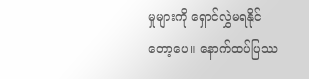မှုများကို ရှောင်လွှဲမရနိုင် တော့ပေ။ နောက်ထပ်ပြဿ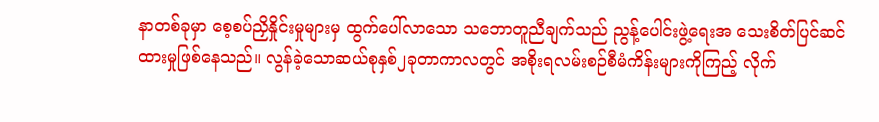နာတစ်ခုမှာ စေ့စပ်ညှိနှိုင်းမှုများမှ ထွက်ပေါ်လာသော သဘောတူညီချက်သည် ညွန့်ပေါင်းဖွဲ့ရေးအ သေးစိတ်ပြင်ဆင်ထားမှုဖြစ်နေသည်။ လွန်ခဲ့သောဆယ်စုနှစ်၂ခုတာကာလတွင် အစိုးရလမ်းစဉ်စီမံကိန်းများကိုကြည့် လိုက်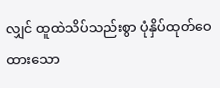လျှင် ထူထဲသိပ်သည်းစွာ ပုံနှိပ်ထုတ်ဝေထားသော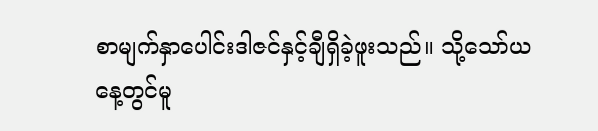စာမျက်နှာပေါင်းဒါဇင်နှင့်ချီရှိခဲ့ဖူးသည်။ သို့သော်ယနေ့တွင်မူ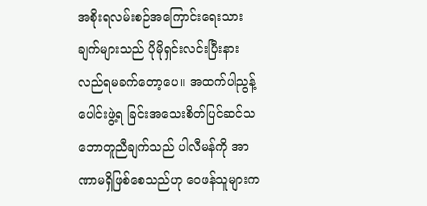အစိုးရလမ်းစဉ်အကြောင်းရေးသားချက်များသည် ပိုမိုရှင်းလင်းပြီးနားလည်ရမခက်တော့ပေ။ အထက်ပါညွန့်ပေါင်းဖွဲ့ရ ခြင်းအသေးစိတ်ပြင်ဆင်သဘောတူညီချက်သည် ပါလီမန်ကို အာဏာမရှိဖြစ်စေသည်ဟု ဝေဖန်သူများက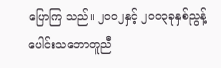ပြောကြ သည်။ ၂၀၀၂နှင့် ၂၀၀၃ခုနှစ်ညွန့်ပေါင်းသဘောတူညီ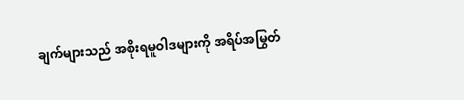ချက်များသည် အစိုးရမူဝါဒများကို အရိပ်အမြွတ်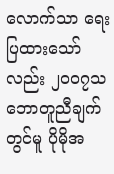လောက်သာ ရေး ပြထားသော်လည်း ၂၀၀၇သဘောတူညီချက်တွင်မူ ပိုမိုအ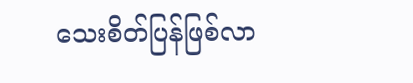သေးစိတ်ပြန်ဖြစ်လာ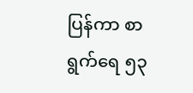ပြန်ကာ စာရွက်ရေ ၅၃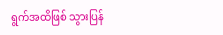ရွက်အထိဖြစ် သွားပြန်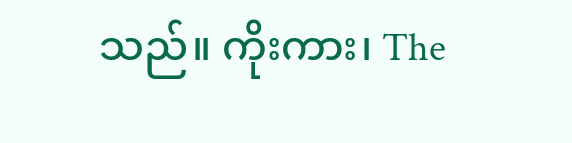သည်။ ကိုးကား၊ The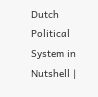Dutch Political System in Nutshell |